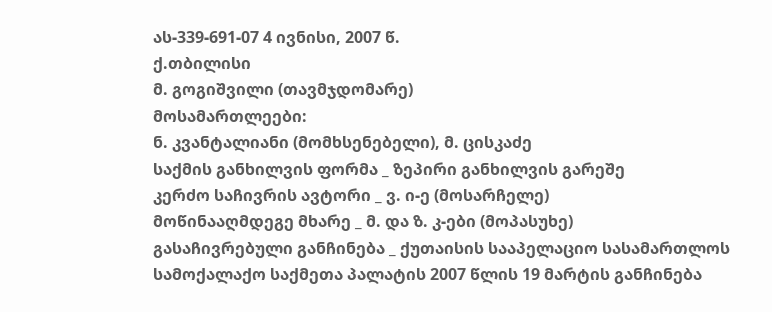ას-339-691-07 4 ივნისი, 2007 წ.
ქ.თბილისი
მ. გოგიშვილი (თავმჯდომარე)
მოსამართლეები:
ნ. კვანტალიანი (მომხსენებელი), მ. ცისკაძე
საქმის განხილვის ფორმა _ ზეპირი განხილვის გარეშე
კერძო საჩივრის ავტორი _ ვ. ი-ე (მოსარჩელე)
მოწინააღმდეგე მხარე _ მ. და ზ. კ-ები (მოპასუხე)
გასაჩივრებული განჩინება _ ქუთაისის სააპელაციო სასამართლოს სამოქალაქო საქმეთა პალატის 2007 წლის 19 მარტის განჩინება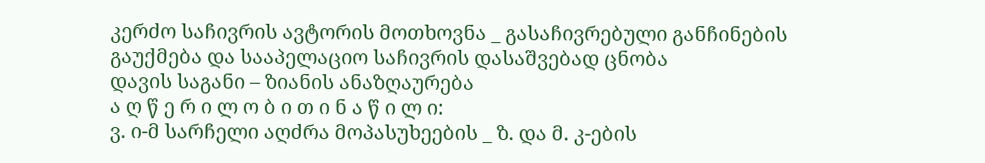კერძო საჩივრის ავტორის მოთხოვნა _ გასაჩივრებული განჩინების გაუქმება და სააპელაციო საჩივრის დასაშვებად ცნობა
დავის საგანი – ზიანის ანაზღაურება
ა ღ წ ე რ ი ლ ო ბ ი თ ი ნ ა წ ი ლ ი:
ვ. ი-მ სარჩელი აღძრა მოპასუხეების _ ზ. და მ. კ-ების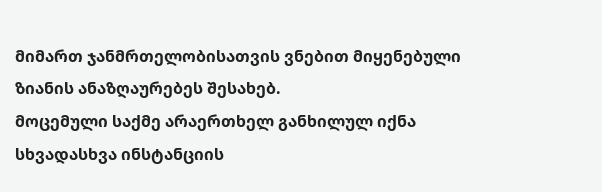მიმართ ჯანმრთელობისათვის ვნებით მიყენებული ზიანის ანაზღაურებეს შესახებ.
მოცემული საქმე არაერთხელ განხილულ იქნა სხვადასხვა ინსტანციის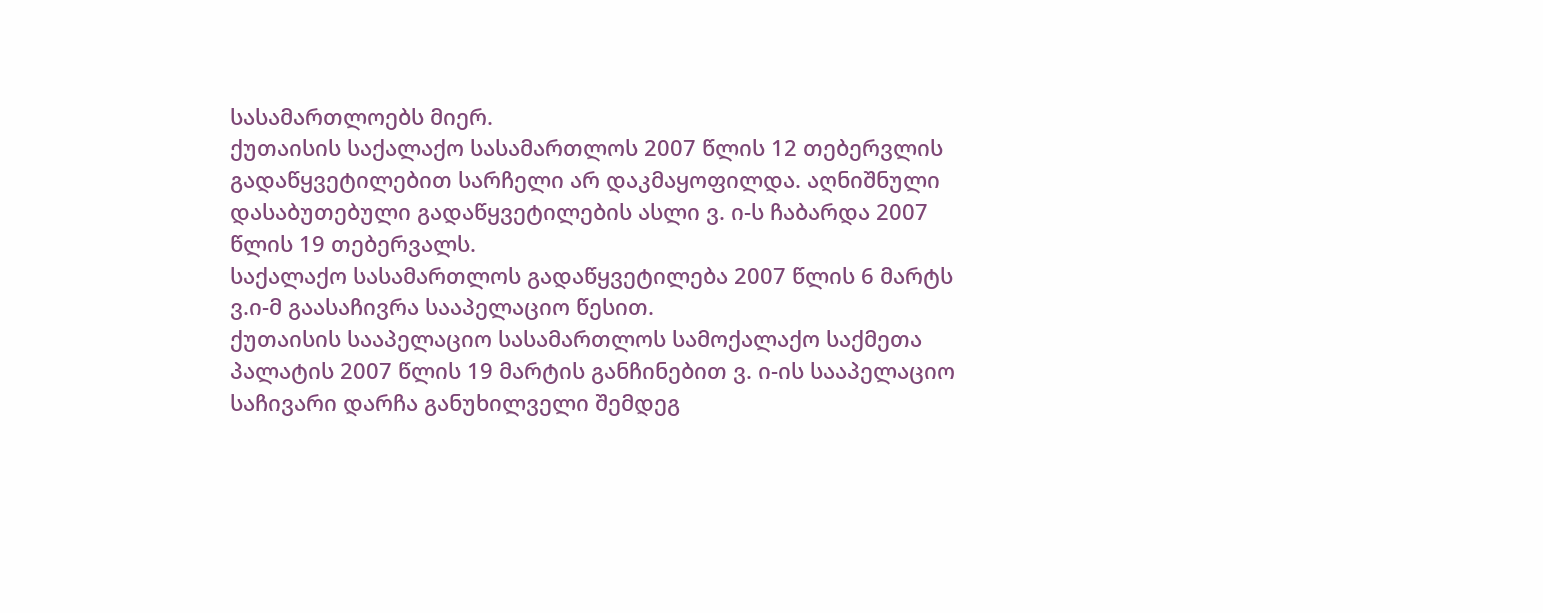სასამართლოებს მიერ.
ქუთაისის საქალაქო სასამართლოს 2007 წლის 12 თებერვლის გადაწყვეტილებით სარჩელი არ დაკმაყოფილდა. აღნიშნული დასაბუთებული გადაწყვეტილების ასლი ვ. ი-ს ჩაბარდა 2007 წლის 19 თებერვალს.
საქალაქო სასამართლოს გადაწყვეტილება 2007 წლის 6 მარტს ვ.ი-მ გაასაჩივრა სააპელაციო წესით.
ქუთაისის სააპელაციო სასამართლოს სამოქალაქო საქმეთა პალატის 2007 წლის 19 მარტის განჩინებით ვ. ი-ის სააპელაციო საჩივარი დარჩა განუხილველი შემდეგ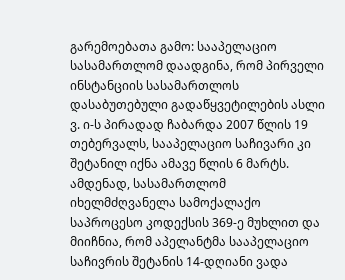გარემოებათა გამო: სააპელაციო სასამართლომ დაადგინა, რომ პირველი ინსტანციის სასამართლოს დასაბუთებული გადაწყვეტილების ასლი ვ. ი-ს პირადად ჩაბარდა 2007 წლის 19 თებერვალს, სააპელაციო საჩივარი კი შეტანილ იქნა ამავე წლის 6 მარტს. ამდენად, სასამართლომ იხელმძღვანელა სამოქალაქო საპროცესო კოდექსის 369-ე მუხლით და მიიჩნია, რომ აპელანტმა სააპელაციო საჩივრის შეტანის 14-დღიანი ვადა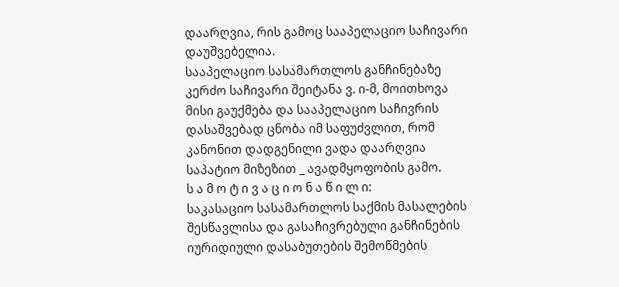დაარღვია, რის გამოც სააპელაციო საჩივარი დაუშვებელია.
სააპელაციო სასამართლოს განჩინებაზე კერძო საჩივარი შეიტანა ვ. ი-მ, მოითხოვა მისი გაუქმება და სააპელაციო საჩივრის დასაშვებად ცნობა იმ საფუძვლით, რომ კანონით დადგენილი ვადა დაარღვია საპატიო მიზეზით _ ავადმყოფობის გამო.
ს ა მ ო ტ ი ვ ა ც ი ო ნ ა წ ი ლ ი:
საკასაციო სასამართლოს საქმის მასალების შესწავლისა და გასაჩივრებული განჩინების იურიდიული დასაბუთების შემოწმების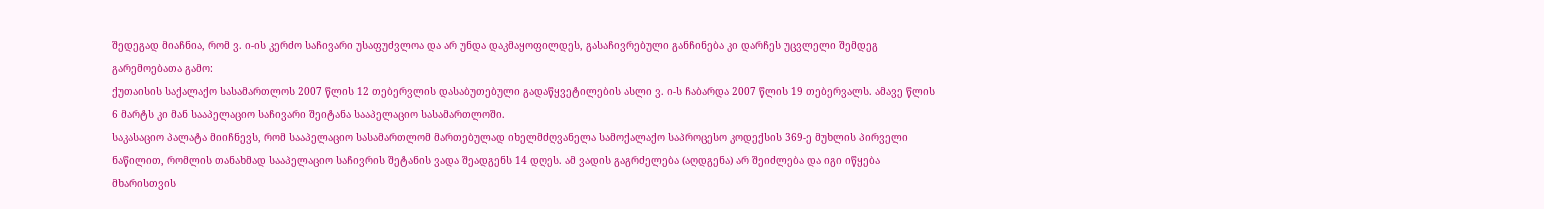შედეგად მიაჩნია, რომ ვ. ი-ის კერძო საჩივარი უსაფუძვლოა და არ უნდა დაკმაყოფილდეს, გასაჩივრებული განჩინება კი დარჩეს უცვლელი შემდეგ გარემოებათა გამო:
ქუთაისის საქალაქო სასამართლოს 2007 წლის 12 თებერვლის დასაბუთებული გადაწყვეტილების ასლი ვ. ი-ს ჩაბარდა 2007 წლის 19 თებერვალს. ამავე წლის 6 მარტს კი მან სააპელაციო საჩივარი შეიტანა სააპელაციო სასამართლოში.
საკასაციო პალატა მიიჩნევს, რომ სააპელაციო სასამართლომ მართებულად იხელმძღვანელა სამოქალაქო საპროცესო კოდექსის 369-ე მუხლის პირველი ნაწილით, რომლის თანახმად სააპელაციო საჩივრის შეტანის ვადა შეადგენს 14 დღეს. ამ ვადის გაგრძელება (აღდგენა) არ შეიძლება და იგი იწყება მხარისთვის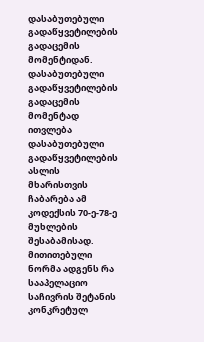დასაბუთებული გადაწყვეტილების გადაცემის მომენტიდან. დასაბუთებული გადაწყვეტილების გადაცემის მომენტად ითვლება დასაბუთებული გადაწყვეტილების ასლის მხარისთვის ჩაბარება ამ კოდექსის 70-ე-78-ე მუხლების შესაბამისად. მითითებული ნორმა ადგენს რა სააპელაციო საჩივრის შეტანის კონკრეტულ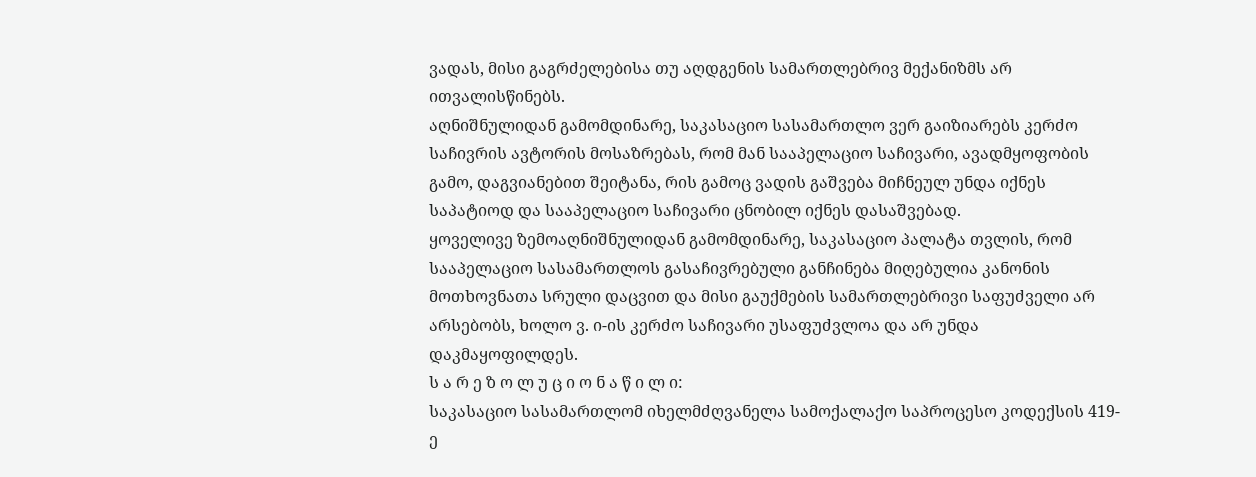ვადას, მისი გაგრძელებისა თუ აღდგენის სამართლებრივ მექანიზმს არ ითვალისწინებს.
აღნიშნულიდან გამომდინარე, საკასაციო სასამართლო ვერ გაიზიარებს კერძო საჩივრის ავტორის მოსაზრებას, რომ მან სააპელაციო საჩივარი, ავადმყოფობის გამო, დაგვიანებით შეიტანა, რის გამოც ვადის გაშვება მიჩნეულ უნდა იქნეს საპატიოდ და სააპელაციო საჩივარი ცნობილ იქნეს დასაშვებად.
ყოველივე ზემოაღნიშნულიდან გამომდინარე, საკასაციო პალატა თვლის, რომ სააპელაციო სასამართლოს გასაჩივრებული განჩინება მიღებულია კანონის მოთხოვნათა სრული დაცვით და მისი გაუქმების სამართლებრივი საფუძველი არ არსებობს, ხოლო ვ. ი-ის კერძო საჩივარი უსაფუძვლოა და არ უნდა დაკმაყოფილდეს.
ს ა რ ე ზ ო ლ უ ც ი ო ნ ა წ ი ლ ი:
საკასაციო სასამართლომ იხელმძღვანელა სამოქალაქო საპროცესო კოდექსის 419-ე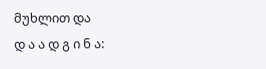მუხლით და
დ ა ა დ გ ი ნ ა: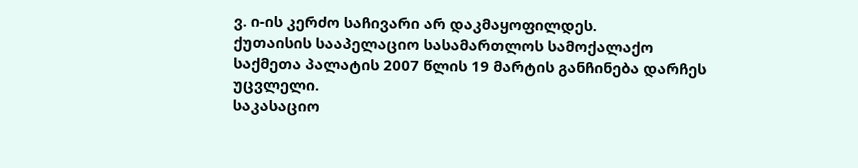ვ. ი-ის კერძო საჩივარი არ დაკმაყოფილდეს.
ქუთაისის სააპელაციო სასამართლოს სამოქალაქო საქმეთა პალატის 2007 წლის 19 მარტის განჩინება დარჩეს უცვლელი.
საკასაციო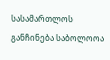სასამართლოს განჩინება საბოლოოა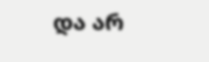და არ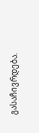გასაჩივრდება.